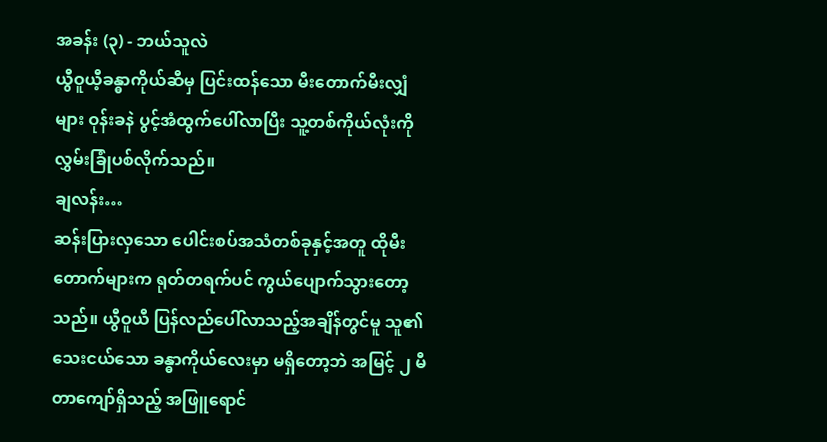အခန်း (၃) - ဘယ်သူလဲ
ယွီဝူယီ့ခန္ဓာကိုယ်ဆီမှ ပြင်းထန်သော မီးတောက်မီးလျှံများ ဝုန်းခနဲ ပွင့်အံထွက်ပေါ်လာပြီး သူ့တစ်ကိုယ်လုံးကို လွှမ်းခြုံပစ်လိုက်သည်။
ချလန်း…
ဆန်းပြားလှသော ပေါင်းစပ်အသံတစ်ခုနှင့်အတူ ထိုမီးတောက်များက ရုတ်တရက်ပင် ကွယ်ပျောက်သွားတော့သည်။ ယွီဝူယီ ပြန်လည်ပေါ်လာသည့်အချိန်တွင်မူ သူ၏သေးငယ်သော ခန္ဓာကိုယ်လေးမှာ မရှိတော့ဘဲ အမြင့် ၂ မီတာကျော်ရှိသည့် အဖြူရောင်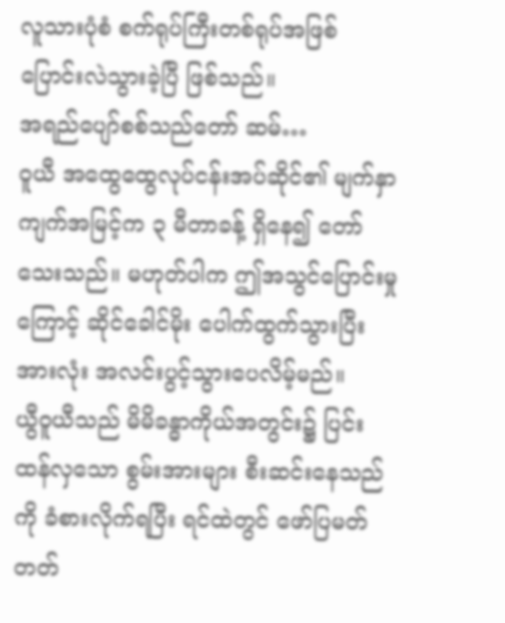လူသားပုံစံ စက်ရုပ်ကြီးတစ်ရုပ်အဖြစ် ပြောင်းလဲသွားခဲ့ပြီ ဖြစ်သည်။
အရည်ပျော်စစ်သည်တော် ဆမ်…
ဝူယီ အထွေထွေလုပ်ငန်းအပ်ဆိုင်၏ မျက်နှာကျက်အမြင့်က ၃ မီတာခန့် ရှိနေ၍ တော်သေးသည်။ မဟုတ်ပါက ဤအသွင်ပြောင်းမှုကြောင့် ဆိုင်ခေါင်မိုး ပေါက်ထွက်သွားပြီး အားလုံး အလင်းပွင့်သွားပေလိမ့်မည်။
ယွီဝူယီသည် မိမိခန္ဓာကိုယ်အတွင်း၌ ပြင်းထန်လှသော စွမ်းအားများ စီးဆင်းနေသည်ကို ခံစားလိုက်ရပြီး ရင်ထဲတွင် ဖော်ပြမတ်တတ်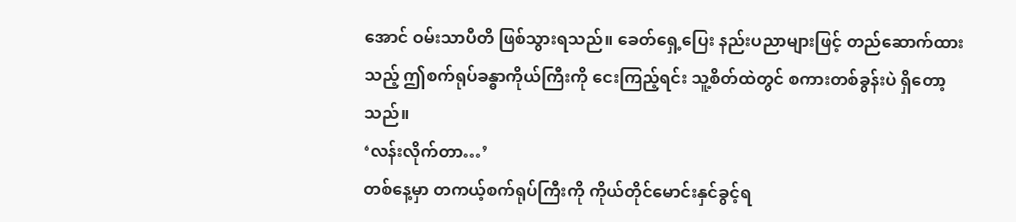အောင် ဝမ်းသာပီတိ ဖြစ်သွားရသည်။ ခေတ်ရှေ့ပြေး နည်းပညာများဖြင့် တည်ဆောက်ထားသည့် ဤစက်ရုပ်ခန္ဓာကိုယ်ကြီးကို ငေးကြည့်ရင်း သူ့စိတ်ထဲတွင် စကားတစ်ခွန်းပဲ ရှိတော့သည်။
‘လန်းလိုက်တာ…’
တစ်နေ့မှာ တကယ့်စက်ရုပ်ကြီးကို ကိုယ်တိုင်မောင်းနှင်ခွင့်ရ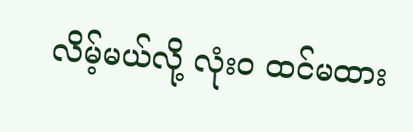လိမ့်မယ်လို့ လုံးဝ ထင်မထား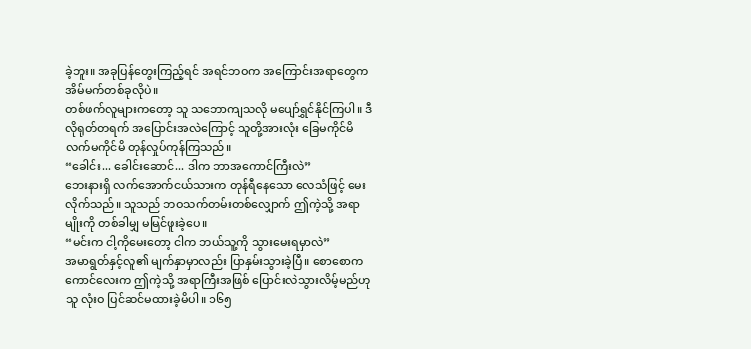ခဲ့ဘူး။ အခုပြန်တွေးကြည့်ရင် အရင်ဘဝက အကြောင်းအရာတွေက အိမ်မက်တစ်ခုလိုပဲ။
တစ်ဖက်လူများကတော့ သူ သဘောကျသလို မပျော်ရွှင်နိုင်ကြပါ။ ဒီလိုရုတ်တရက် အပြောင်းအလဲကြောင့် သူတို့အားလုံး ခြေမကိုင်မိ လက်မကိုင်မိ တုန်လှုပ်ကုန်ကြသည်။
“ခေါင်း... ခေါင်းဆောင်... ဒါက ဘာအကောင်ကြီးလဲ”
ဘေးနားရှိ လက်အောက်ငယ်သားက တုန်ရီနေသော လေသံဖြင့် မေးလိုက်သည်။ သူသည် ဘဝသက်တမ်းတစ်လျှောက် ဤကဲ့သို့ အရာမျိုးကို တစ်ခါမျှ မမြင်ဖူးခဲ့ပေ။
“မင်းက ငါ့ကိုမေးတော့ ငါက ဘယ်သူ့ကို သွားမေးရမှာလဲ”
အမာရွတ်နှင့်လူ၏ မျက်နှာမှာလည်း ပြာနှမ်းသွားခဲ့ပြီ။ စောစောက ကောင်လေးက ဤကဲ့သို့ အရာကြီးအဖြစ် ပြောင်းလဲသွားလိမ့်မည်ဟု သူ လုံးဝ ပြင်ဆင်မထားခဲ့မိပါ။ ၁၆၅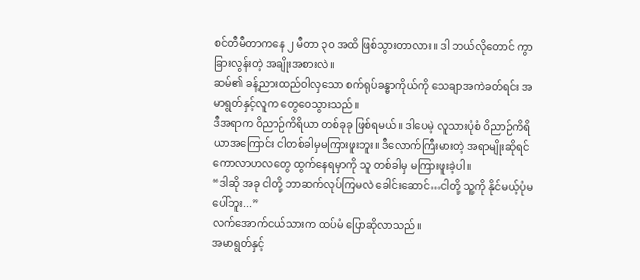စင်တီမီတာကနေ ၂ မီတာ ၃၀ အထိ ဖြစ်သွားတာလား။ ဒါ ဘယ်လိုတောင် ကွာခြားလွန်းတဲ့ အချိုးအစားလဲ။
ဆမ်၏ ခန့်ညားထည်ဝါလှသော စက်ရုပ်ခန္ဓာကိုယ်ကို သေချာအကဲခတ်ရင်း အမာရွတ်နှင့်လူက တွေဝေသွားသည်။
ဒီအရာက ဝိညာဉ်ကိရိယာ တစ်ခုခု ဖြစ်ရမယ်။ ဒါပေမဲ့ လူသားပုံစံ ဝိညာဉ်ကိရိယာအကြောင်း ငါတစ်ခါမှမကြားဖူးဘူး။ ဒီလောက်ကြီးမားတဲ့ အရာမျိုးဆိုရင် ကောလာဟလတွေ ထွက်နေရမှာကို သူ တစ်ခါမှ မကြားဖူးခဲ့ပါ။
“ဒါဆို အခု ငါတို့ ဘာဆက်လုပ်ကြမလဲ ခေါင်းဆောင်…ငါတို့ သူ့ကို နိုင်မယ့်ပုံမပေါ်ဘူး...”
လက်အောက်ငယ်သားက ထပ်မံ ပြောဆိုလာသည်။
အမာရွတ်နှင့်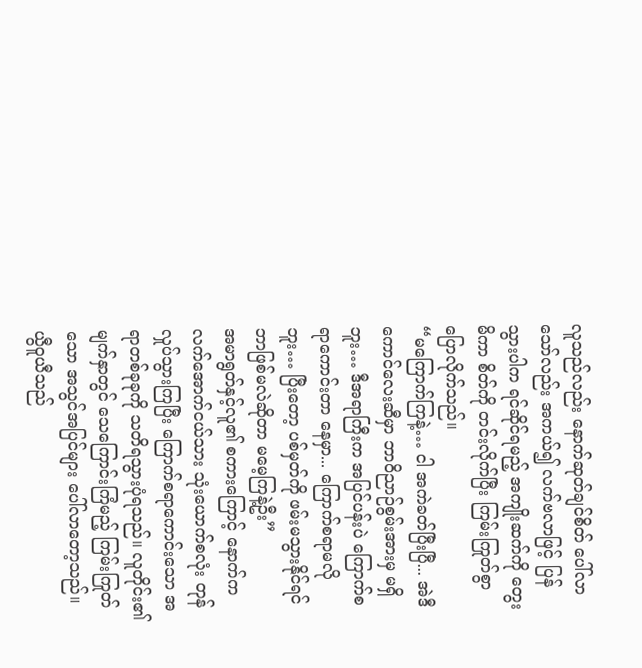လူသည်လည်း နောက်ဆုတ်ချင်စိတ် ပေါ်လာသော်လည်း အကယ်၍ လက်ဗလာဖြင့် ပြန်သွားပါက ရင်ဆိုင်ရမည့် အကျိုးဆက်ကို တွေးမိကာ စိတ်ကို တင်းလိုက်ပြီး ကြမ်းကြုတ်စွာ ပြောလိုက်သည်။
“မကြောက်ကြနဲ့… ငါ အကဲခတ်ပြီးပြီ... အဲဒီကောင်လေးဆီမှာ ဘာဝိညာဉ်စွမ်းအားမှ မရှိဘူး… ဒီအရာကြီးက အပြင်ပန်းပဲ ကြောက်စရာကောင်းတာ နေမှာ... ကြောက်စရာမလိုဘူး… ပြီးတော့ ပစ်မှတ်ကို ဖမ်းမသွားနိုင်ရင် ဘာဖြစ်မလဲဆိုတာ မမေ့ကြနဲ့ဦး”
အမာရွတ်နှင့်လူ၏ စကားကြောင့် နောက်က လက်အောက်ငယ်သား သုံးယောက်စလုံး တုန်လှုပ်သွားကြပြီး ကြောက်စရာကောင်းသော အရာတစ်ခုခုကို သတိရသွားပုံရသည်။ လူတိုင်း၏ မျက်နှာတွင် သေကြောင်းကြံမည့် ကြမ်းကြုတ်သော အသွင်အပြင်များ ပေါ်လာတော့သည်။
ယွီဝူယီသည်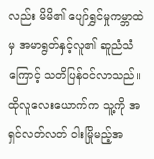လည်း မိမိ၏ ပျော်ရွှင်မှုကမ္ဘာထဲမှ အမာရွတ်နှင့်လူ၏ ဆူညံသံကြောင့် သတိပြန်ဝင်လာသည်။ ထိုလူလေးယောက်က သူ့ကို အရှင်လတ်လတ် ဝါးမြိုမည့်အ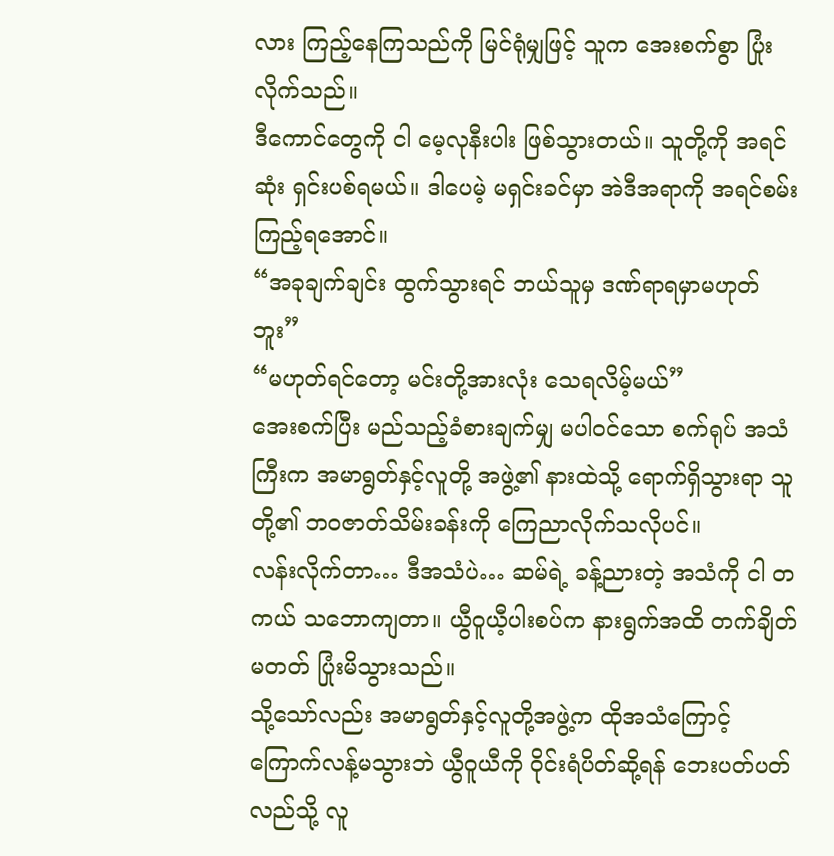လား ကြည့်နေကြသည်ကို မြင်ရုံမျှဖြင့် သူက အေးစက်စွာ ပြုံးလိုက်သည်။
ဒီကောင်တွေကို ငါ မေ့လုနီးပါး ဖြစ်သွားတယ်။ သူတို့ကို အရင်ဆုံး ရှင်းပစ်ရမယ်။ ဒါပေမဲ့ မရှင်းခင်မှာ အဲဒီအရာကို အရင်စမ်းကြည့်ရအောင်။
“အခုချက်ချင်း ထွက်သွားရင် ဘယ်သူမှ ဒဏ်ရာရမှာမဟုတ်ဘူး”
“မဟုတ်ရင်တော့ မင်းတို့အားလုံး သေရလိမ့်မယ်”
အေးစက်ပြီး မည်သည့်ခံစားချက်မျှ မပါဝင်သော စက်ရုပ် အသံကြီးက အမာရွတ်နှင့်လူတို့ အဖွဲ့၏ နားထဲသို့ ရောက်ရှိသွားရာ သူတို့၏ ဘဝဇာတ်သိမ်းခန်းကို ကြေညာလိုက်သလိုပင်။
လန်းလိုက်တာ… ဒီအသံပဲ… ဆမ်ရဲ့ ခန့်ညားတဲ့ အသံကို ငါ တကယ် သဘောကျတာ။ ယွီဝူယီ့ပါးစပ်က နားရွက်အထိ တက်ချိတ်မတတ် ပြုံးမိသွားသည်။
သို့သော်လည်း အမာရွတ်နှင့်လူတို့အဖွဲ့က ထိုအသံကြောင့် ကြောက်လန့်မသွားဘဲ ယွီဝူယီကို ဝိုင်းရံပိတ်ဆို့ရန် ဘေးပတ်ပတ်လည်သို့ လူ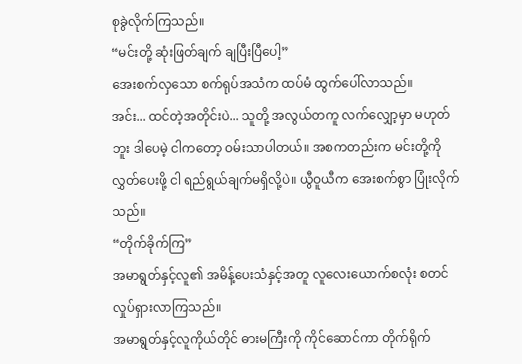စုခွဲလိုက်ကြသည်။
“မင်းတို့ ဆုံးဖြတ်ချက် ချပြီးပြီပေါ့”
အေးစက်လှသော စက်ရုပ်အသံက ထပ်မံ ထွက်ပေါ်လာသည်။
အင်း... ထင်တဲ့အတိုင်းပဲ... သူတို့ အလွယ်တကူ လက်လျှော့မှာ မဟုတ်ဘူး ဒါပေမဲ့ ငါကတော့ ဝမ်းသာပါတယ်။ အစကတည်းက မင်းတို့ကို လွှတ်ပေးဖို့ ငါ ရည်ရွယ်ချက်မရှိလို့ပဲ။ ယွီဝူယီက အေးစက်စွာ ပြုံးလိုက်သည်။
“တိုက်ခိုက်ကြ”
အမာရွတ်နှင့်လူ၏ အမိန့်ပေးသံနှင့်အတူ လူလေးယောက်စလုံး စတင် လှုပ်ရှားလာကြသည်။
အမာရွတ်နှင့်လူကိုယ်တိုင် ဓားမကြီးကို ကိုင်ဆောင်ကာ တိုက်ရိုက်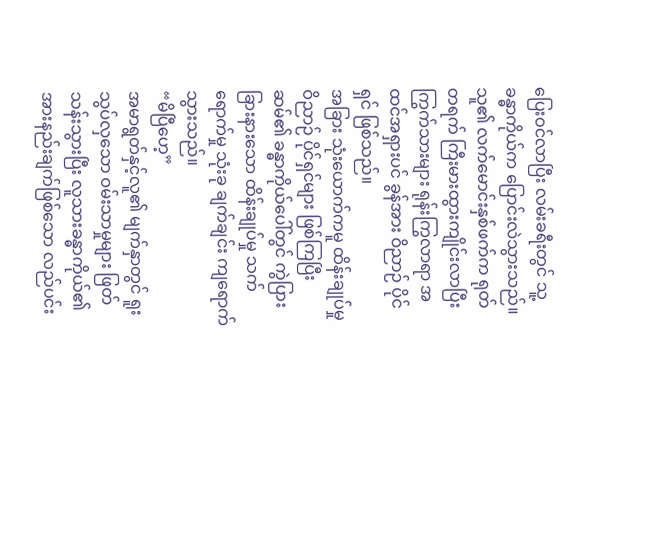ပြေးဝင်လာပြီး လမ်းခရီးတွင် သူ့ခန္ဓာကိုယ်က ပြောင်းလဲသွားသည်။
သူ၏ လက်မောင်းနှစ်ဖက်က ရုတ်တရက် ကြီးမားထွားကျိုင်းလာပြီး ကြွက်သားများ ရုန်းကြွလာရာ အထင်အရှားပင် ခွန်အား ဝိညာဉ် ပိုင်ရှင် ဖြစ်သည်။
အခြား သုံးယောက်ကမူ ထိန်းချုပ်မှုဝိညာဉ် ပိုင်ရှင်များ ဖြစ်ကြပြီး ဆမ်၏ ခန္ဓာကိုယ်ပေါ်တွင် ကွဲပြားခြားနားသော ထိန်းချုပ်မှု သက်ရောက်မှု သုံးခု ချက်ချင်း ကျရောက်သွားသည်။
“မိပြီဟေ့”
အမာရွတ်နှင့်လူ၏ မျက်နှာတွင် ရူးသွပ်လှသော ဝမ်းသာမှုများ ဖြတ်သန်းသွားပြီး လူသားခန္ဓာကိုယ်၏ အားနည်းချက်ဖြစ်သော လည်ပင်း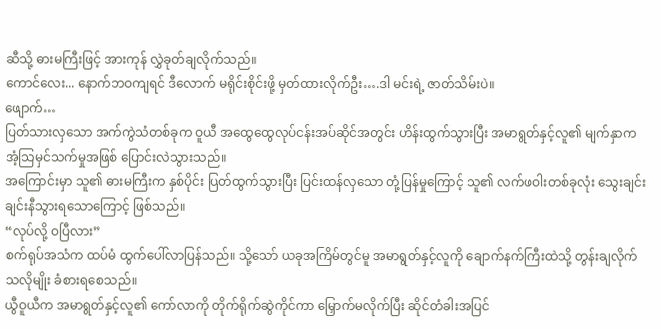ဆီသို့ ဓားမကြီးဖြင့် အားကုန် လွှဲခုတ်ချလိုက်သည်။
ကောင်လေး... နောက်ဘဝကျရင် ဒီလောက် မရိုင်းစိုင်းဖို့ မှတ်ထားလိုက်ဦး….ဒါ မင်းရဲ့ ဇာတ်သိမ်းပဲ။
ဖျောက်…
ပြတ်သားလှသော အက်ကွဲသံတစ်ခုက ဝူယီ အထွေထွေလုပ်ငန်းအပ်ဆိုင်အတွင်း ဟိန်းထွက်သွားပြီး အမာရွတ်နှင့်လူ၏ မျက်နှာက အံ့သြမှင်သက်မှုအဖြစ် ပြောင်းလဲသွားသည်။
အကြောင်းမှာ သူ၏ ဓားမကြီးက နှစ်ပိုင်း ပြတ်ထွက်သွားပြီး ပြင်းထန်လှသော တုံ့ပြန်မှုကြောင့် သူ၏ လက်ဖဝါးတစ်ခုလုံး သွေးချင်းချင်းနီသွားရသောကြောင့် ဖြစ်သည်။
“လုပ်လို့ ဝပြီလား”
စက်ရုပ်အသံက ထပ်မံ ထွက်ပေါ်လာပြန်သည်။ သို့သော် ယခုအကြိမ်တွင်မူ အမာရွတ်နှင့်လူကို ချောက်နက်ကြီးထဲသို့ တွန်းချလိုက်သလိုမျိုး ခံစားရစေသည်။
ယွီဝူယီက အမာရွတ်နှင့်လူ၏ ကော်လာကို တိုက်ရိုက်ဆွဲကိုင်ကာ မြှောက်မလိုက်ပြီး ဆိုင်တံခါးအပြင်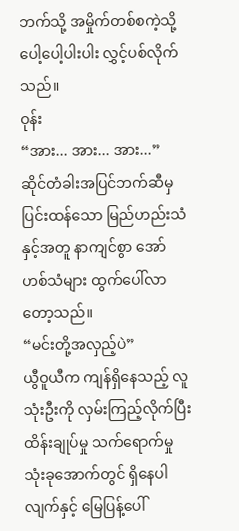ဘက်သို့ အမှိုက်တစ်စကဲ့သို့ ပေါ့ပေါ့ပါးပါး လွှင့်ပစ်လိုက်သည်။
ဝုန်း
“အား... အား... အား...”
ဆိုင်တံခါးအပြင်ဘက်ဆီမှ ပြင်းထန်သော မြည်ဟည်းသံနှင့်အတူ နာကျင်စွာ အော်ဟစ်သံများ ထွက်ပေါ်လာတော့သည်။
“မင်းတို့အလှည့်ပဲ”
ယွီဝူယီက ကျန်ရှိနေသည့် လူသုံးဦးကို လှမ်းကြည့်လိုက်ပြီး ထိန်းချုပ်မှု သက်ရောက်မှု သုံးခုအောက်တွင် ရှိနေပါလျက်နှင့် မြေပြန့်ပေါ်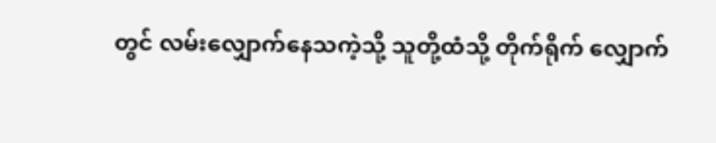တွင် လမ်းလျှောက်နေသကဲ့သို့ သူတို့ထံသို့ တိုက်ရိုက် လျှောက်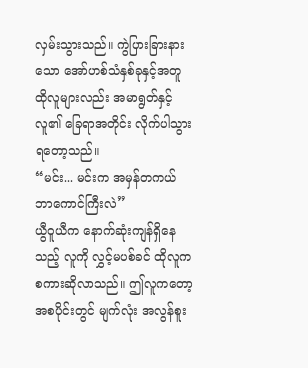လှမ်းသွားသည်။ ကွဲပြားခြားနားသော အော်ဟစ်သံနှစ်ခုနှင့်အတူ ထိုလူများလည်း အမာရွတ်နှင့်လူ၏ ခြေရာအတိုင်း လိုက်ပါသွားရတော့သည်။
“မင်း... မင်းက အမှန်တကယ် ဘာကောင်ကြီးလဲ”
ယွီဝူယီက နောက်ဆုံးကျန်ရှိနေသည့် လူကို လွှင့်မပစ်ခင် ထိုလူက စကားဆိုလာသည်။ ဤလူကတော့ အစပိုင်းတွင် မျက်လုံး အလွန်စူး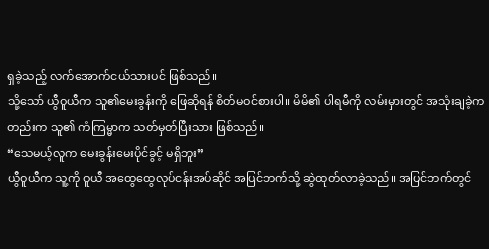ရှခဲ့သည့် လက်အောက်ငယ်သားပင် ဖြစ်သည်။
သို့သော် ယွီဝူယီက သူ၏မေးခွန်းကို ဖြေဆိုရန် စိတ်မဝင်စားပါ။ မိမိ၏ ပါရမီကို လမ်းမှားတွင် အသုံးချခဲ့ကတည်းက သူ၏ ကံကြမ္မာက သတ်မှတ်ပြီးသား ဖြစ်သည်။
“သေမယ့်လူက မေးခွန်းမေးပိုင်ခွင့် မရှိဘူး”
ယွီဝူယီက သူ့ကို ဝူယီ အထွေထွေလုပ်ငန်းအပ်ဆိုင် အပြင်ဘက်သို့ ဆွဲထုတ်လာခဲ့သည်။ အပြင်ဘက်တွင်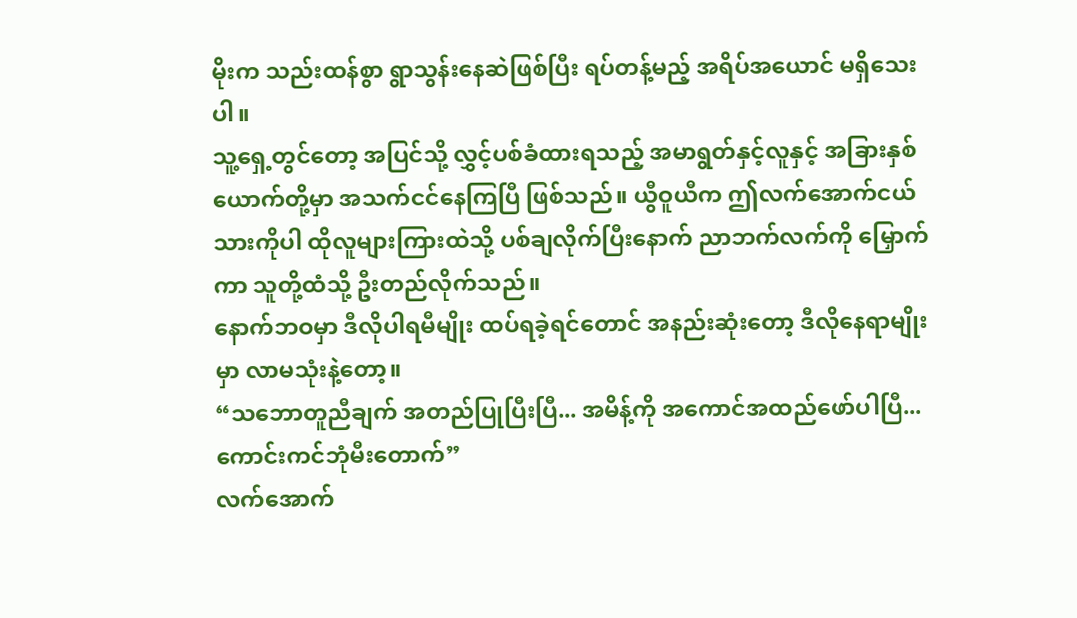မိုးက သည်းထန်စွာ ရွာသွန်းနေဆဲဖြစ်ပြီး ရပ်တန့်မည့် အရိပ်အယောင် မရှိသေးပါ။
သူ့ရှေ့တွင်တော့ အပြင်သို့ လွှင့်ပစ်ခံထားရသည့် အမာရွတ်နှင့်လူနှင့် အခြားနှစ်ယောက်တို့မှာ အသက်ငင်နေကြပြီ ဖြစ်သည်။ ယွီဝူယီက ဤလက်အောက်ငယ်သားကိုပါ ထိုလူများကြားထဲသို့ ပစ်ချလိုက်ပြီးနောက် ညာဘက်လက်ကို မြှောက်ကာ သူတို့ထံသို့ ဦးတည်လိုက်သည်။
နောက်ဘဝမှာ ဒီလိုပါရမီမျိုး ထပ်ရခဲ့ရင်တောင် အနည်းဆုံးတော့ ဒီလိုနေရာမျိုးမှာ လာမသုံးနဲ့တော့။
“သဘောတူညီချက် အတည်ပြုပြီးပြီ... အမိန့်ကို အကောင်အထည်ဖော်ပါပြီ... ကောင်းကင်ဘုံမီးတောက်”
လက်အောက်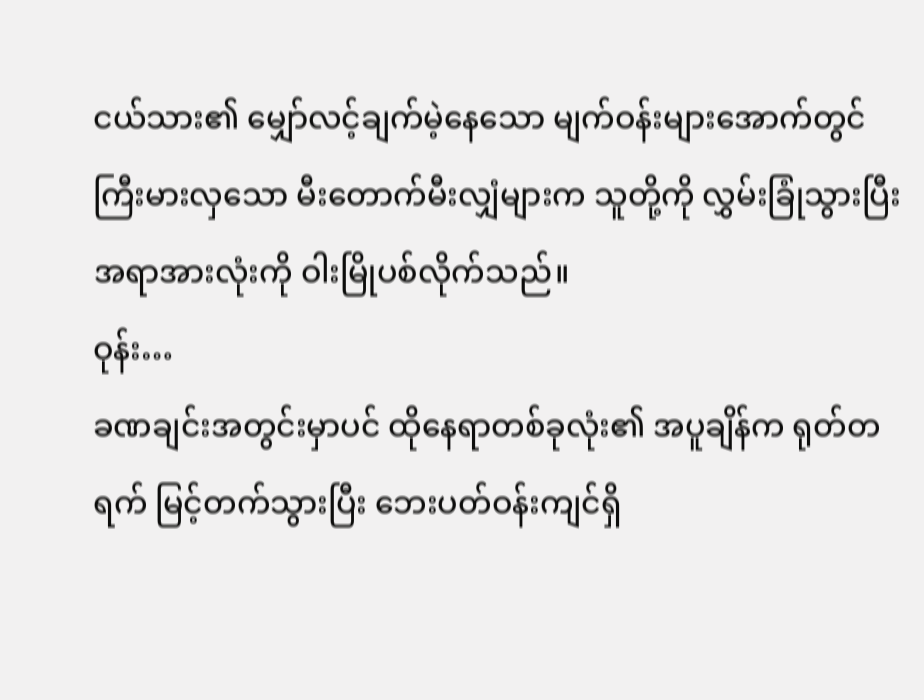ငယ်သား၏ မျှော်လင့်ချက်မဲ့နေသော မျက်ဝန်းများအောက်တွင် ကြီးမားလှသော မီးတောက်မီးလျှံများက သူတို့ကို လွှမ်းခြုံသွားပြီး အရာအားလုံးကို ဝါးမြိုပစ်လိုက်သည်။
ဝုန်း…
ခဏချင်းအတွင်းမှာပင် ထိုနေရာတစ်ခုလုံး၏ အပူချိန်က ရုတ်တရက် မြင့်တက်သွားပြီး ဘေးပတ်ဝန်းကျင်ရှိ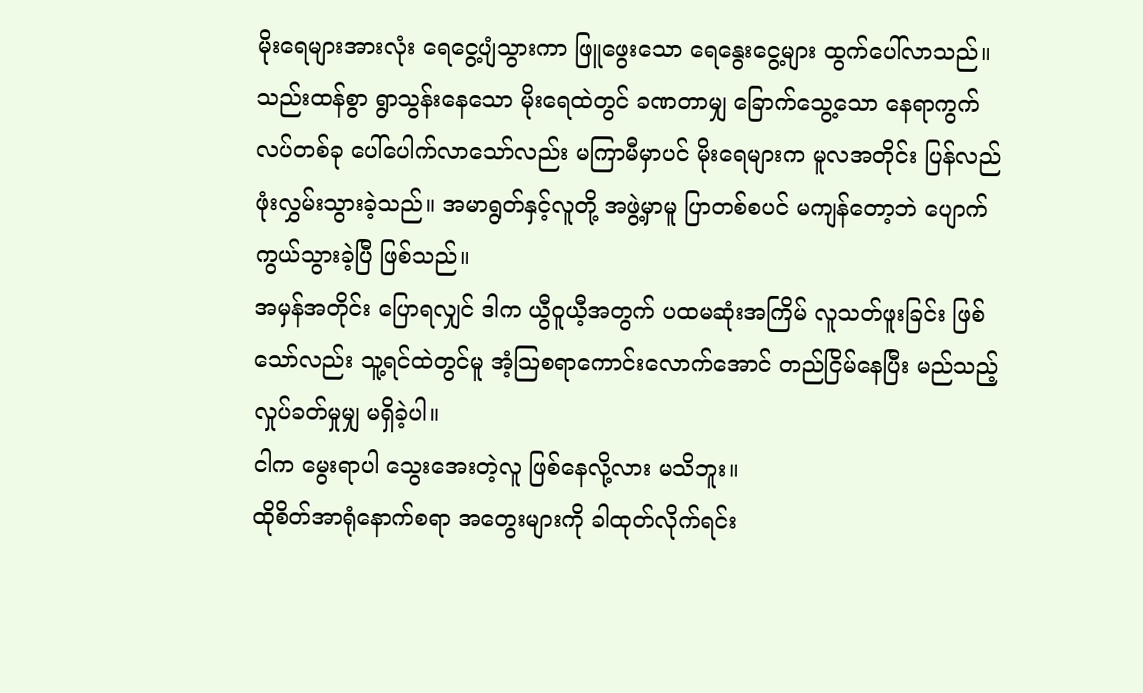မိုးရေများအားလုံး ရေငွေ့ပျံသွားကာ ဖြူဖွေးသော ရေနွေးငွေ့များ ထွက်ပေါ်လာသည်။
သည်းထန်စွာ ရွာသွန်းနေသော မိုးရေထဲတွင် ခဏတာမျှ ခြောက်သွေ့သော နေရာကွက်လပ်တစ်ခု ပေါ်ပေါက်လာသော်လည်း မကြာမီမှာပင် မိုးရေများက မူလအတိုင်း ပြန်လည် ဖုံးလွှမ်းသွားခဲ့သည်။ အမာရွတ်နှင့်လူတို့ အဖွဲ့မှာမူ ပြာတစ်စပင် မကျန်တော့ဘဲ ပျောက်ကွယ်သွားခဲ့ပြီ ဖြစ်သည်။
အမှန်အတိုင်း ပြောရလျှင် ဒါက ယွီဝူယီ့အတွက် ပထမဆုံးအကြိမ် လူသတ်ဖူးခြင်း ဖြစ်သော်လည်း သူ့ရင်ထဲတွင်မူ အံ့သြစရာကောင်းလောက်အောင် တည်ငြိမ်နေပြီး မည်သည့်လှုပ်ခတ်မှုမျှ မရှိခဲ့ပါ။
ငါက မွေးရာပါ သွေးအေးတဲ့လူ ဖြစ်နေလို့လား မသိဘူး။
ထိုစိတ်အာရုံနောက်စရာ အတွေးများကို ခါထုတ်လိုက်ရင်း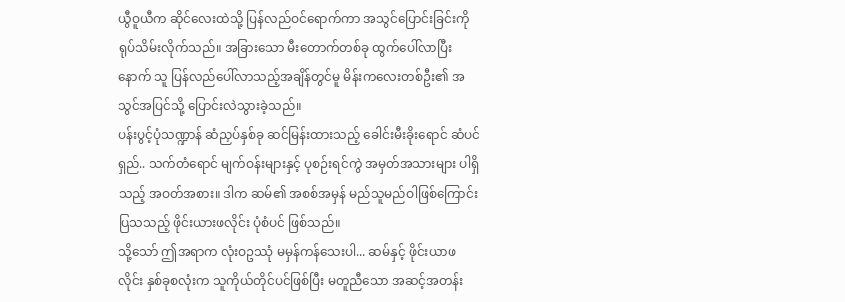ယွီဝူယီက ဆိုင်လေးထဲသို့ ပြန်လည်ဝင်ရောက်ကာ အသွင်ပြောင်းခြင်းကို ရုပ်သိမ်းလိုက်သည်။ အခြားသော မီးတောက်တစ်ခု ထွက်ပေါ်လာပြီးနောက် သူ ပြန်လည်ပေါ်လာသည့်အချိန်တွင်မူ မိန်းကလေးတစ်ဦး၏ အသွင်အပြင်သို့ ပြောင်းလဲသွားခဲ့သည်။
ပန်းပွင့်ပုံသဏ္ဍာန် ဆံညှပ်နှစ်ခု ဆင်မြန်းထားသည့် ခေါင်းမီးခိုးရောင် ဆံပင်ရှည်.. သက်တံရောင် မျက်ဝန်းများနှင့် ပုစဉ်းရင်ကွဲ အမှတ်အသားများ ပါရှိသည့် အဝတ်အစား။ ဒါက ဆမ်၏ အစစ်အမှန် မည်သူမည်ဝါဖြစ်ကြောင်း ပြသသည့် ဖိုင်းယားဖလိုင်း ပုံစံပင် ဖြစ်သည်။
သို့သော် ဤအရာက လုံးဝဥဿုံ မမှန်ကန်သေးပါ... ဆမ်နှင့် ဖိုင်းယာဖလိုင်း နှစ်ခုစလုံးက သူကိုယ်တိုင်ပင်ဖြစ်ပြီး မတူညီသော အဆင့်အတန်း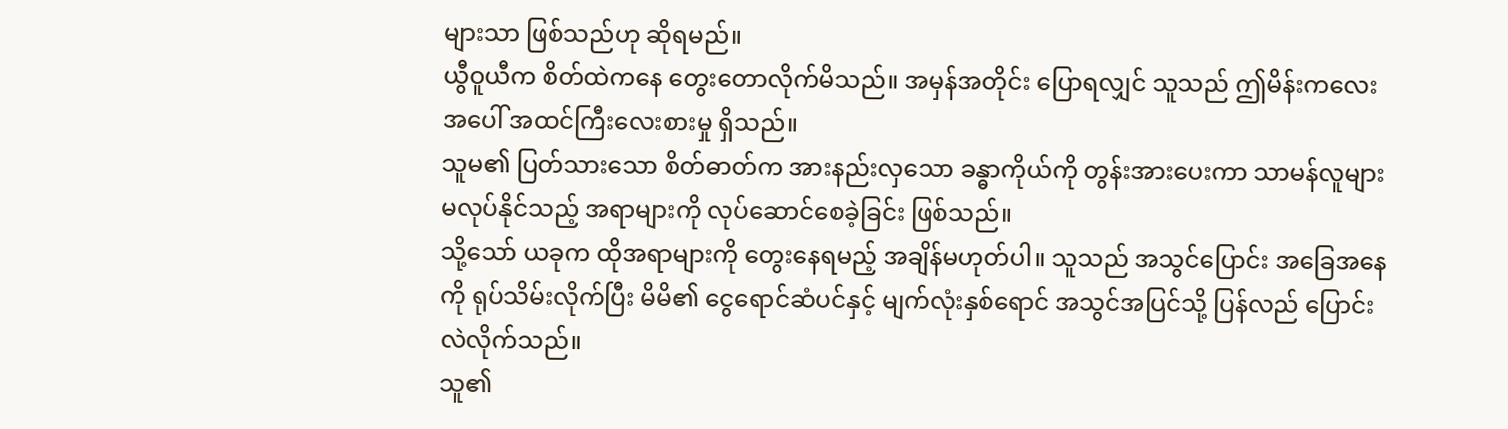များသာ ဖြစ်သည်ဟု ဆိုရမည်။
ယွီဝူယီက စိတ်ထဲကနေ တွေးတောလိုက်မိသည်။ အမှန်အတိုင်း ပြောရလျှင် သူသည် ဤမိန်းကလေးအပေါ် အထင်ကြီးလေးစားမှု ရှိသည်။
သူမ၏ ပြတ်သားသော စိတ်ဓာတ်က အားနည်းလှသော ခန္ဓာကိုယ်ကို တွန်းအားပေးကာ သာမန်လူများ မလုပ်နိုင်သည့် အရာများကို လုပ်ဆောင်စေခဲ့ခြင်း ဖြစ်သည်။
သို့သော် ယခုက ထိုအရာများကို တွေးနေရမည့် အချိန်မဟုတ်ပါ။ သူသည် အသွင်ပြောင်း အခြေအနေကို ရုပ်သိမ်းလိုက်ပြီး မိမိ၏ ငွေရောင်ဆံပင်နှင့် မျက်လုံးနှစ်ရောင် အသွင်အပြင်သို့ ပြန်လည် ပြောင်းလဲလိုက်သည်။
သူ၏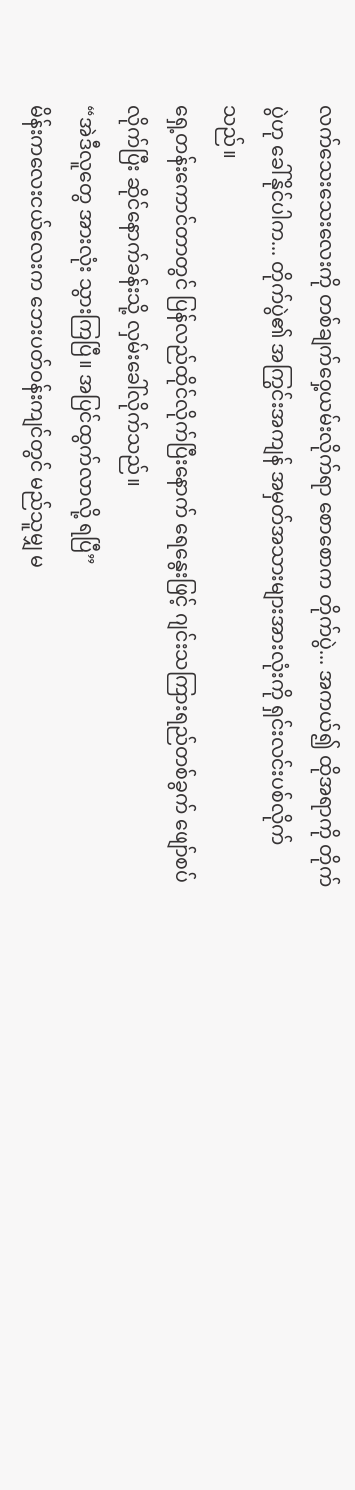လက်သေးသေးလေးကို တစ်ချက်ဝှေ့ယမ်းလိုက်ရာ စောစောက တိုက်ပွဲ... အကယ်၍ ထိုအရာကို တိုက်ပွဲဟု ခေါ်နိုင်ပါက... တိုက်ပွဲ၏ အကြွင်းအကျန် အမှတ်အသားများအားလုံးကို ရှင်းလင်းပစ်လိုက်သည်။
ရှေ့တန်းကောင်တာတွင် ပြန်လည်ထိုင်လိုက်ပြီးနောက် ရေနွေးဖြင့် ဂျင်းသကြားရည်တစ်ခွက် ဖျော်စပ်လိုက်ပြီး ဆိုင်နောက်ခန်းသို့ လှမ်းခေါ်လိုက်သည်။
“အဲဒီလူတွေ အားလုံး သွားကြပြီ။ အပြင်ထွက်လာလို့ ရပြီ”
မိန်းကလေးငယ်လေးက ဘေးပတ်ဝန်းကျင်တွင် မည်သူမျှ မ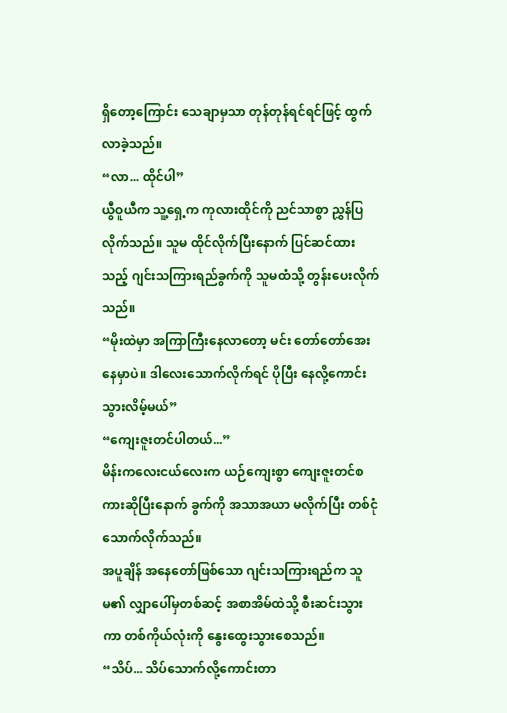ရှိတော့ကြောင်း သေချာမှသာ တုန်တုန်ရင်ရင်ဖြင့် ထွက်လာခဲ့သည်။
“လာ... ထိုင်ပါ”
ယွီဝူယီက သူ့ရှေ့က ကုလားထိုင်ကို ညင်သာစွာ ညွှန်ပြလိုက်သည်။ သူမ ထိုင်လိုက်ပြီးနောက် ပြင်ဆင်ထားသည့် ဂျင်းသကြားရည်ခွက်ကို သူမထံသို့ တွန်းပေးလိုက်သည်။
“မိုးထဲမှာ အကြာကြီးနေလာတော့ မင်း တော်တော်အေးနေမှာပဲ။ ဒါလေးသောက်လိုက်ရင် ပိုပြီး နေလို့ကောင်းသွားလိမ့်မယ်”
“ကျေးဇူးတင်ပါတယ်...”
မိန်းကလေးငယ်လေးက ယဉ်ကျေးစွာ ကျေးဇူးတင်စကားဆိုပြီးနောက် ခွက်ကို အသာအယာ မလိုက်ပြီး တစ်ငုံ သောက်လိုက်သည်။
အပူချိန် အနေတော်ဖြစ်သော ဂျင်းသကြားရည်က သူမ၏ လျှာပေါ်မှတစ်ဆင့် အစာအိမ်ထဲသို့ စီးဆင်းသွားကာ တစ်ကိုယ်လုံးကို နွေးထွေးသွားစေသည်။
“သိပ်... သိပ်သောက်လို့ကောင်းတာ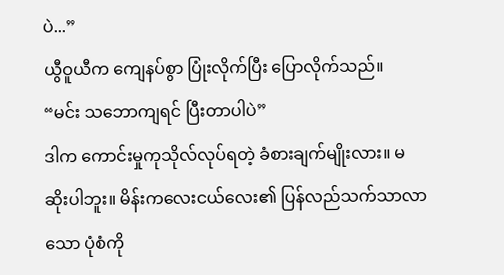ပဲ...”
ယွီဝူယီက ကျေနပ်စွာ ပြုံးလိုက်ပြီး ပြောလိုက်သည်။
“မင်း သဘောကျရင် ပြီးတာပါပဲ”
ဒါက ကောင်းမှုကုသိုလ်လုပ်ရတဲ့ ခံစားချက်မျိုးလား။ မဆိုးပါဘူး။ မိန်းကလေးငယ်လေး၏ ပြန်လည်သက်သာလာသော ပုံစံကို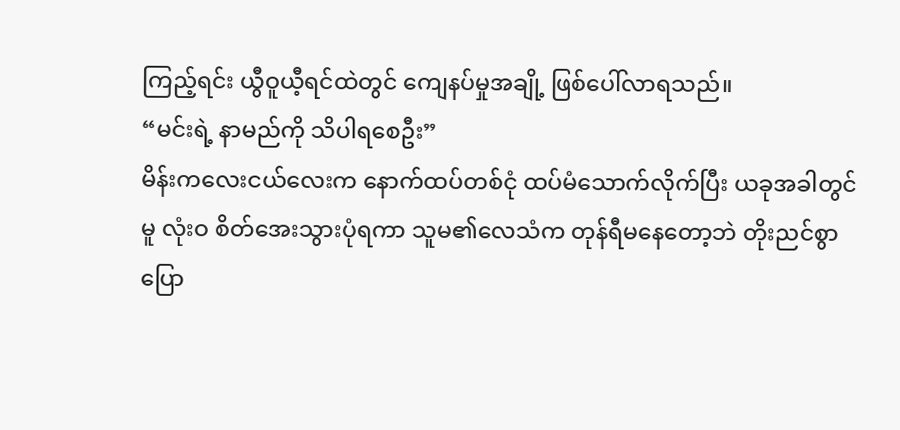ကြည့်ရင်း ယွီဝူယီ့ရင်ထဲတွင် ကျေနပ်မှုအချို့ ဖြစ်ပေါ်လာရသည်။
“မင်းရဲ့ နာမည်ကို သိပါရစေဦး”
မိန်းကလေးငယ်လေးက နောက်ထပ်တစ်ငုံ ထပ်မံသောက်လိုက်ပြီး ယခုအခါတွင်မူ လုံးဝ စိတ်အေးသွားပုံရကာ သူမ၏လေသံက တုန်ရီမနေတော့ဘဲ တိုးညင်စွာ ပြော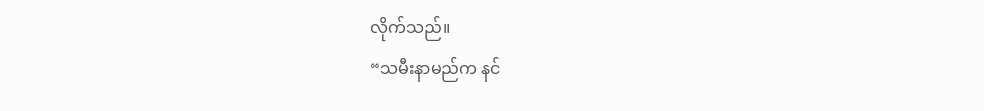လိုက်သည်။
“သမီးနာမည်က နင်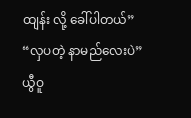ထျန်း လို့ ခေါ်ပါတယ်”
“လှပတဲ့ နာမည်လေးပဲ”
ယွီဝူ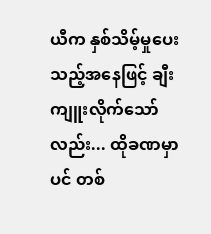ယီက နှစ်သိမ့်မှုပေးသည့်အနေဖြင့် ချီးကျူးလိုက်သော်လည်း... ထိုခဏမှာပင် တစ်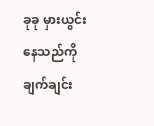ခုခု မှားယွင်းနေသည်ကို ချက်ချင်း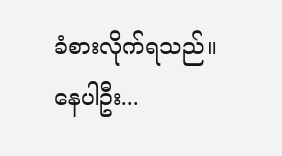ခံစားလိုက်ရသည်။
နေပါဦး...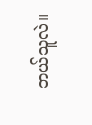ဘယ်သူလဲ။